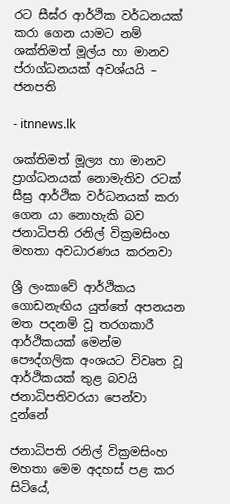රට සීඝ්ර ආර්ථික වර්ධනයක් කරා ගෙන යාමට නම් ශක්තිමත් මූල්ය හා මානව ප්රාග්ධනයක් අවශ්යයි – ජනපති

- itnnews.lk

ශක්තිමත් මූල්‍ය හා මානව ප්‍රාග්ධනයක් නොමැතිව රටක් සීඝ්‍ර ආර්ථික වර්ධනයක් කරා ගෙන යා නොහැකි බව ජනාධිපති රනිල් වික්‍රමසිංහ මහතා අවධාරණය කරනවා

ශ්‍රී ලංකාවේ ආර්ථිකය ගොඩනැඟිය යුත්තේ අපනයන මත පදනම් වූ තරගකාරී ආර්ථිකයක් මෙන්ම පෞද්ගලික අංශයට විවෘත වූ ආර්ථිකයක් තුළ බවයි ජනාධිපතිවරයා පෙන්වා දුන්නේ

ජනාධිපති රනිල් වික්‍රමසිංහ මහතා මෙම අදහස් පළ කර සිටියේ,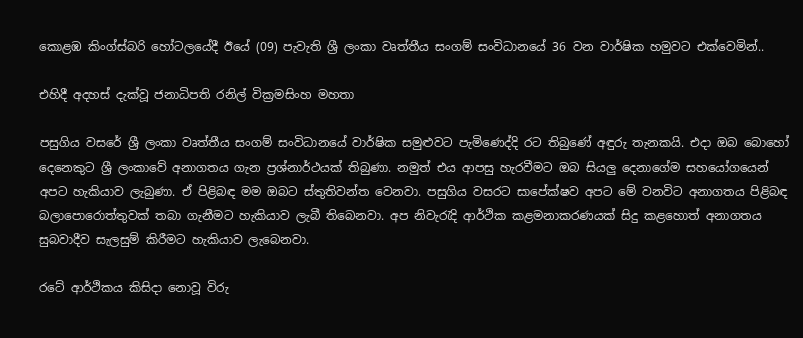කොළඹ කිංග්ස්බරි හෝටලයේදී ඊයේ (09) පැවැති ශ්‍රී ලංකා වෘත්තීය සංගම් සංවිධානයේ 36 වන වාර්ෂික හමුවට එක්වෙමින්..

එහිදී අදහස් දැක්වූ ජනාධිපති රනිල් වික්‍රමසිංහ මහතා

පසුගිය වසරේ ශ්‍රී ලංකා වෘත්තීය සංගම් සංවිධානයේ වාර්ෂික සමුළුවට පැමිණෙද්දි රට තිබුණේ අඳුරු තැනකයි. එදා ඔබ බොහෝ දෙනෙකුට ශ්‍රී ලංකාවේ අනාගතය ගැන ප්‍රශ්නාර්ථයක් තිබුණා. නමුත් එය ආපසු හැරවීමට ඔබ සියලු දෙනාගේම සහයෝගයෙන් අපට හැකියාව ලැබුණා. ඒ පිළිබඳ මම ඔබට ස්තුතිවන්ත වෙනවා. පසුගිය වසරට සාපේක්ෂව අපට මේ වනවිට අනාගතය පිළිබඳ බලාපොරොත්තුවක් තබා ගැනීමට හැකියාව ලැබී තිබෙනවා. අප නිවැරැදි ආර්ථික කළමනාකරණයක් සිදු කළහොත් අනාගතය සුබවාදීව සැලසුම් කිරීමට හැකියාව ලැබෙනවා.

රටේ ආර්ථිකය කිසිදා නොවූ විරු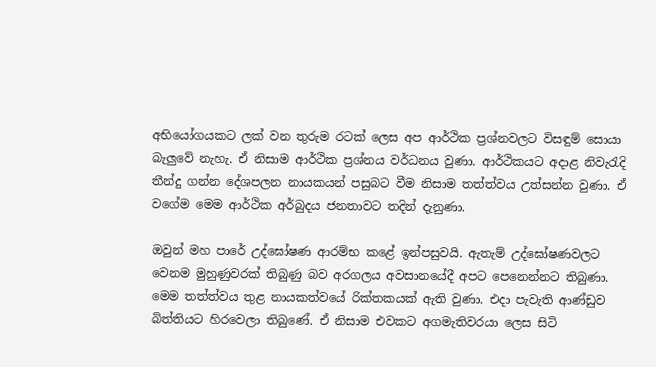අභියෝගයකට ලක් වන තුරුම රටක් ලෙස අප ආර්ථික ප්‍රශ්නවලට විසඳුම් සොයා බැලුවේ නැහැ. ඒ නිසාම ආර්ථික ප්‍රශ්නය වර්ධනය වුණා. ආර්ථිකයට අදාළ නිවැරැදි තීන්දු ගන්න දේශපලන නායකයන් පසුබට වීම නිසාම තත්ත්වය උත්සන්න වුණා. ඒ වගේම මෙම ආර්ථික අර්බුදය ජනතාවට තදින් දැනුණා.

ඔවුන් මහ පාරේ උද්ඝෝෂණ ආරම්භ කළේ ඉන්පසුවයි. ඇතැම් උද්ඝෝෂණවලට වෙනම මුහුණුවරක් තිබුණු බව අරගලය අවසානයේදී අපට පෙනෙන්නට තිබුණා. මෙම තත්ත්වය තුළ නායකත්වයේ රික්තකයක් ඇති වුණා. එදා පැවැති ආණ්ඩුව බිත්තියට හිරවෙලා තිබුණේ. ඒ නිසාම එවකට අගමැතිවරයා ලෙස සිටි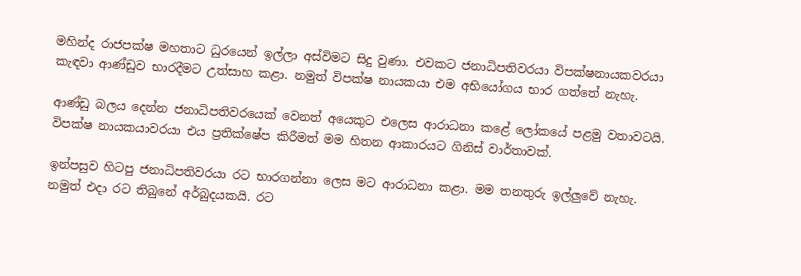මහින්ද රාජපක්ෂ මහතාට ධුරයෙන් ඉල්ලා අස්විමට සිදු වුණා. එවකට ජනාධිපතිවරයා විපක්ෂනායකවරයා කැඳවා ආණ්ඩුව භාරදීමට උත්සාහ කළා. නමුත් විපක්ෂ නායකයා එම අභියෝගය භාර ගත්තේ නැහැ.

ආණ්ඩු බලය දෙන්න ජනාධිපතිවරයෙක් වෙනත් අයෙකුට එලෙස ආරාධනා කළේ ලෝකයේ පළමු වතාවටයි. විපක්ෂ නායකයාවරයා එය ප්‍රතික්ෂේප කිරීමත් මම හිතන ආකාරයට ගිනිස් වාර්තාවක්.

ඉන්පසුව හිටපු ජනාධිපතිවරයා රට භාරගන්නා ලෙස මට ආරාධනා කළා. මම තනතුරු ඉල්ලුවේ නැහැ. නමුත් එදා රට තිබුනේ අර්බුදයකයි. රට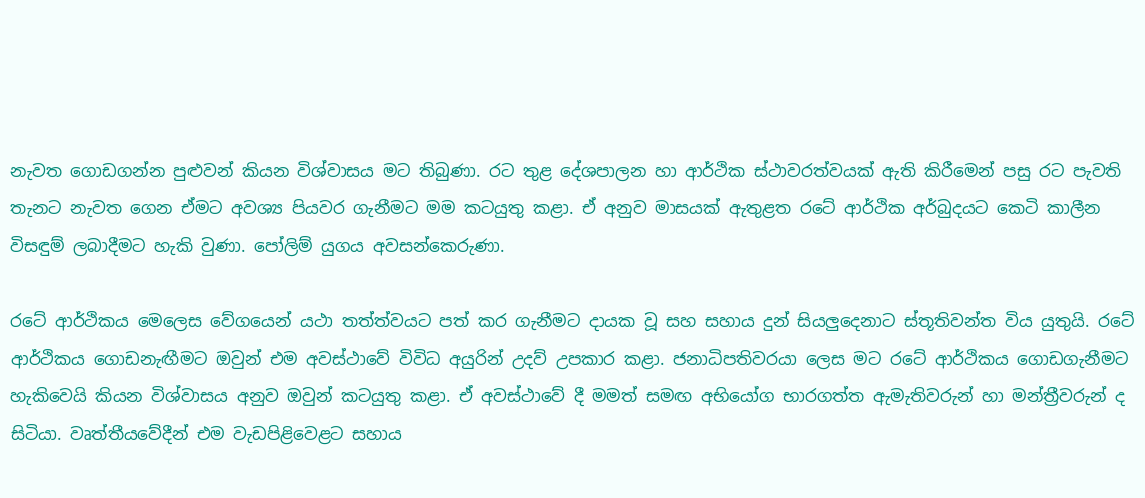නැවත ගොඩගන්න පුළුවන් කියන විශ්වාසය මට තිබුණා. රට තුළ දේශපාලන හා ආර්ථික ස්ථාවරත්වයක් ඇති කිරීමෙන් පසු රට පැවති තැනට නැවත ගෙන ඒමට අවශ්‍ය පියවර ගැනීමට මම කටයුතු කළා. ඒ අනුව මාසයක් ඇතුළත රටේ ආර්ථික අර්බුදයට කෙටි කාලීන විසඳුම් ලබාදීමට හැකි වුණා. පෝලිම් යුගය අවසන්කෙරුණා.

රටේ ආර්ථිකය මෙලෙස වේගයෙන් යථා තත්ත්වයට පත් කර ගැනීමට දායක වූ සහ සහාය දුන් සියලුදෙනාට ස්තූතිවන්ත විය යුතුයි. රටේ ආර්ථිකය ගොඩනැඟීමට ඔවුන් එම අවස්ථාවේ විවිධ අයුරින් උදව් උපකාර කළා. ජනාධිපතිවරයා ලෙස මට රටේ ආර්ථිකය ගොඩගැනීමට හැකිවෙයි කියන විශ්වාසය අනුව ඔවුන් කටයුතු කළා. ඒ අවස්ථාවේ දී මමත් සමඟ අභියෝග භාරගත්ත ඇමැතිවරුන් හා මන්ත්‍රීවරුන් ද සිටියා. වෘත්තීයවේදීන් එම වැඩපිළිවෙළට සහාය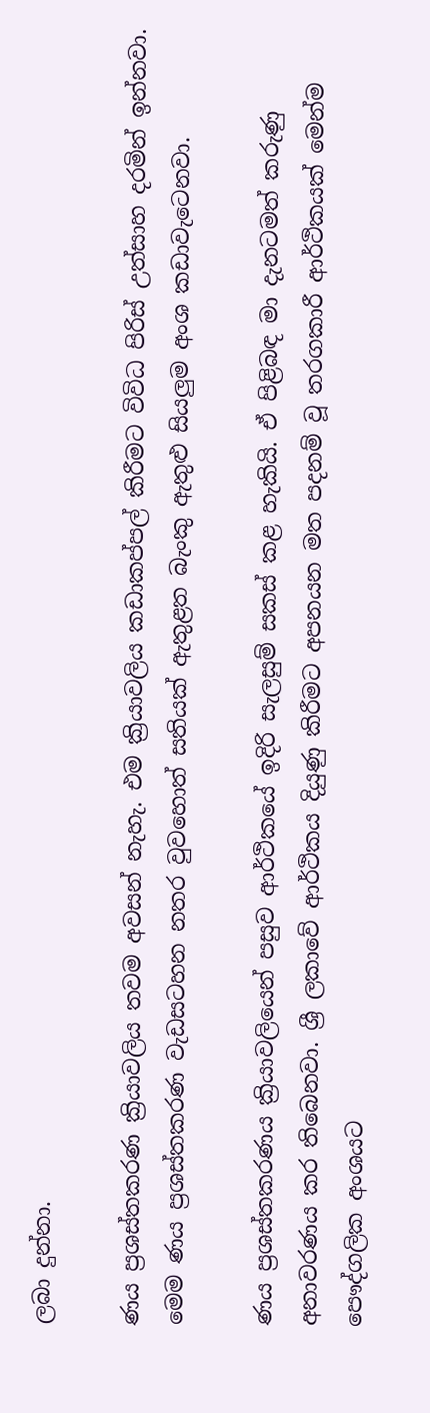ලබා දුන්නා.

ණය ප්‍රශස්තකරණ ක්‍රියාවලිය තවම අවසන් නැහැ. එම ක්‍රියාවලිය කඩාකප්පල් කිරීමට විවිධ පිරිස් උත්සාහ දරමින් ඉන්නවා. මෙම ණය ප්‍රශස්තකරණ වැඩසටහන නතර වුවහොත් සතියක් ඇතුළත බැංකු ඇතුළු සියලුම අංශ කඩාවැටෙනවා.

ණය ප්‍රශස්තකරණය ක්‍රියාවලියෙන් පසුව ආර්ථිකයේ ඉදිරි සැලසුම් සකස් කළ හැකියි. ඒ පිළිබඳ මා දැනටමත් කරුණු අනාවරණය කර තිබෙනවා. ශ්‍රී ලකාවේ ආර්ථිකය දියුණු කිරීමට අපනයන මත පදනම් වූ තරගකාරී ආර්ථිකයක් මෙන්ම පෞද්ගලික අංශයට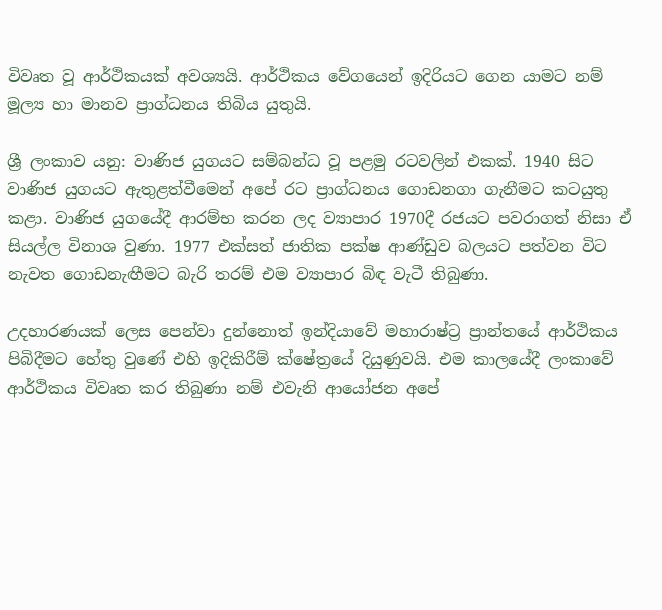විවෘත වූ ආර්ථිකයක් අවශ්‍යයි. ආර්ථිකය වේගයෙන් ඉදිරියට ගෙන යාමට නම් මූල්‍ය හා මානව ප්‍රාග්ධනය තිබිය යුතුයි.

ශ්‍රී ලංකාව යනු: වාණිජ යුගයට සම්බන්ධ වූ පළමු රටවලින් එකක්. 1940 සිට වාණිජ යුගයට ඇතුළත්වීමෙන් අපේ රට ප්‍රාග්ධනය ගොඩනගා ගැනීමට කටයුතු කළා. වාණිජ යුගයේදී ආරම්භ කරන ලද ව්‍යාපාර 1970දී රජයට පවරාගත් නිසා ඒ සියල්ල විනාශ වුණා. 1977 එක්සත් ජාතික පක්ෂ ආණ්ඩුව බලයට පත්වන විට නැවත ගොඩනැඟීමට බැරි තරම් එම ව්‍යාපාර බිඳ වැටී තිබුණා.

උදහාරණයක් ලෙස පෙන්වා දුන්නොත් ඉන්දියාවේ මහාරාෂ්ට්‍ර ප්‍රාන්තයේ ආර්ථිකය පිබිදීමට හේතු වුණේ එහි ඉදිකිරීම් ක්ෂේත්‍රයේ දියුණුවයි. එම කාලයේදී ලංකාවේ ආර්ථිකය විවෘත කර තිබුණා නම් එවැනි ආයෝජන අපේ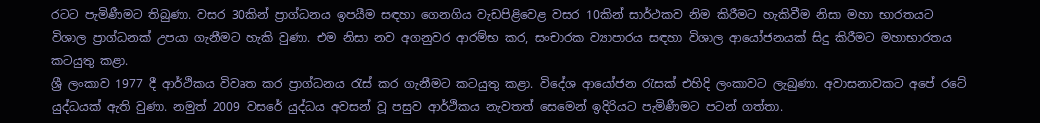රටට පැමිණීමට තිබුණා. වසර 30කින් ප්‍රාග්ධනය ඉපයීම සඳහා ගෙනගිය වැඩපිළිවෙළ වසර 10කින් සාර්ථකව නිම කිරීමට හැකිවීම නිසා මහා භාරතයට විශාල ප්‍රාග්ධනක් උපයා ගැනීමට හැකි වුණා. එම නිසා නව අගනුවර ආරම්භ කර, සංචාරක ව්‍යාපාරය සඳහා විශාල ආයෝජනයක් සිදු කිරීමට මහාභාරතය කටයුතු කළා.
ශ්‍රී ලංකාව 1977 දී ආර්ථිකය විවෘත කර ප්‍රාග්ධනය රැස් කර ගැනීමට කටයුතු කළා. විදේශ ආයෝජන රැසක් එහිදි ලංකාවට ලැබුණා. අවාසනාවකට අපේ රටේ යුද්ධයක් ඇති වුණා. නමුත් 2009 වසරේ යුද්ධය අවසන් වූ පසුව ආර්ථිකය නැවතත් සෙමෙන් ඉදිරියට පැමිණීමට පටන් ගත්තා.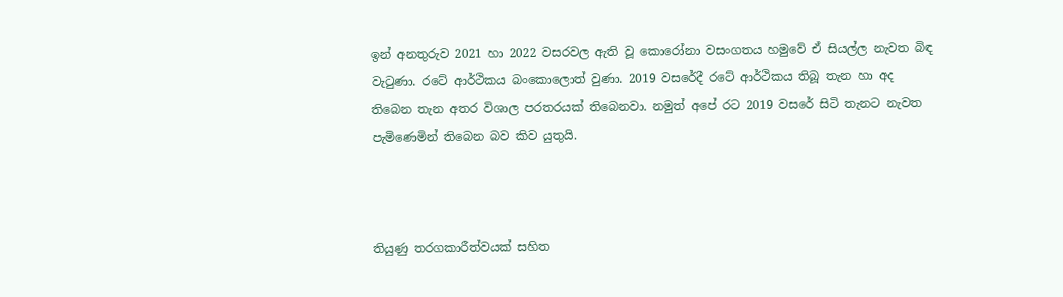ඉන් අනතුරුව 2021 හා 2022 වසරවල ඇති වූ කොරෝනා වසංගතය හමුවේ ඒ සියල්ල නැවත බිඳ වැටුණා. රටේ ආර්ථිකය බංකොලොත් වුණා. 2019 වසරේදී රටේ ආර්ථිකය තිබූ තැන හා අද තිබෙන තැන අතර විශාල පරතරයක් තිබෙනවා. නමුත් අපේ රට 2019 වසරේ සිටි තැනට නැවත පැමිණෙමින් තිබෙන බව කිව යුතුයි.



තියුණු තරගකාරීත්වයක් සහිත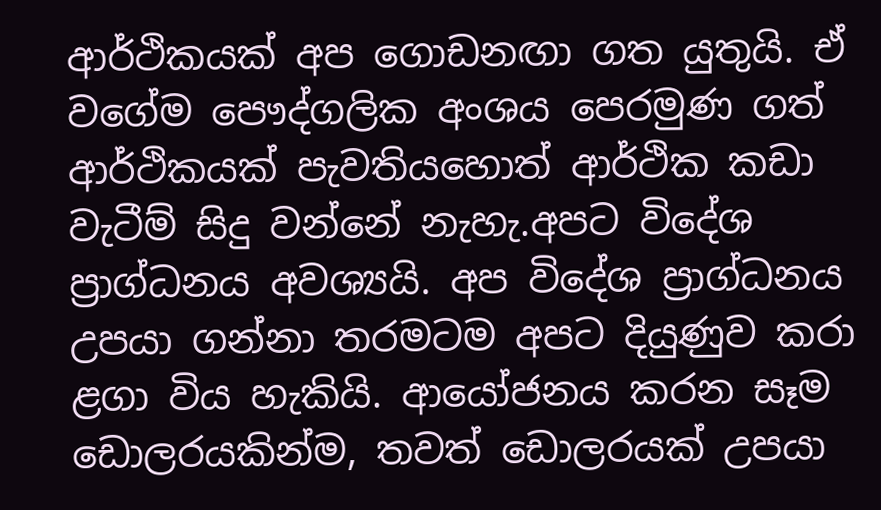ආර්ථිකයක් අප ගොඩනඟා ගත යුතුයි. ඒ වගේම පෞද්ගලික අංශය පෙරමුණ ගත් ආර්ථිකයක් පැවතියහොත් ආර්ථික කඩා වැටීම් සිදු වන්නේ නැහැ.අපට විදේශ ප්‍රාග්ධනය අවශ්‍යයි. අප විදේශ ප්‍රාග්ධනය උපයා ගන්නා තරමටම අපට දියුණුව කරා ළගා විය හැකියි. ආයෝජනය කරන සෑම ඩොලරයකින්ම, තවත් ඩොලරයක් උපයා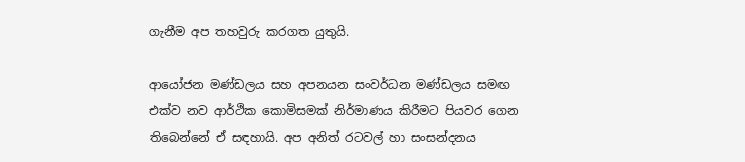ගැනීම අප තහවුරු කරගත යුතුයි.

ආයෝජන මණ්ඩලය සහ අපනයන සංවර්ධන මණ්ඩලය සමඟ එක්ව නව ආර්ථික කොමිසමක් නිර්මාණය කිරීමට පියවර ගෙන තිබෙන්නේ ඒ සඳහායි. අප අනිත් රටවල් හා සංසන්දනය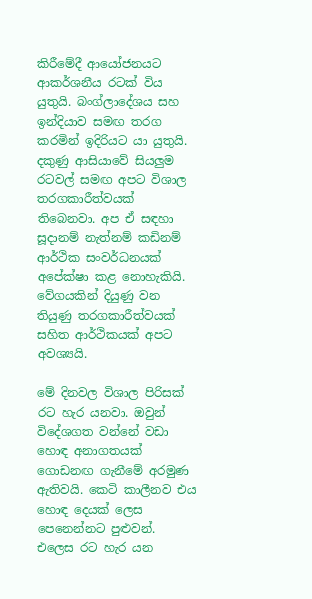කිරීමේදී ආයෝජනයට ආකර්ශනීය රටක් විය යුතුයි. බංග්ලාදේශය සහ ඉන්දියාව සමඟ තරග කරමින් ඉදිරියට යා යුතුයි. දකුණු ආසියාවේ සියලුම රටවල් සමඟ අපට විශාල තරගකාරීත්වයක් තිබෙනවා. අප ඒ සඳහා සූදානම් නැත්නම් කඩිනම් ආර්ථික සංවර්ධනයක් අපේක්ෂා කළ නොහැකියි. වේගයකින් දියුණු වන තියුණු තරගකාරීත්වයක් සහිත ආර්ථිකයක් අපට අවශ්‍යයි.

මේ දිනවල විශාල පිරිසක් රට හැර යනවා. ඔවුන් විදේශගත වන්නේ වඩා හොඳ අනාගතයක් ගොඩනඟ ගැනීමේ අරමුණ ඇතිවයි. කෙටි කාලීනව එය හොඳ දෙයක් ලෙස පෙනෙන්නට පුළුවන්. එලෙස රට හැර යන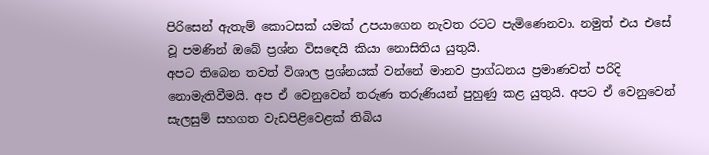පිරිසෙන් ඇතැම් කොටසක් යමක් උපයාගෙන නැවත රටට පැමිණෙනවා. නමුත් එය එසේ වූ පමණින් ඔබේ ප්‍රශ්න විසඳෙයි කියා නොසිතිය යුතුයි.
අපට තිබෙන තවත් විශාල ප්‍රශ්නයක් වන්නේ මානව ප්‍රාග්ධනය ප්‍රමාණවත් පරිදි නොමැතිවීමයි. අප ඒ වෙනුවෙන් තරුණ තරුණියන් පුහුණු කළ යුතුයි. අපට ඒ වෙනුවෙන් සැලසුම් සහගත වැඩපිළිවෙළක් තිබිය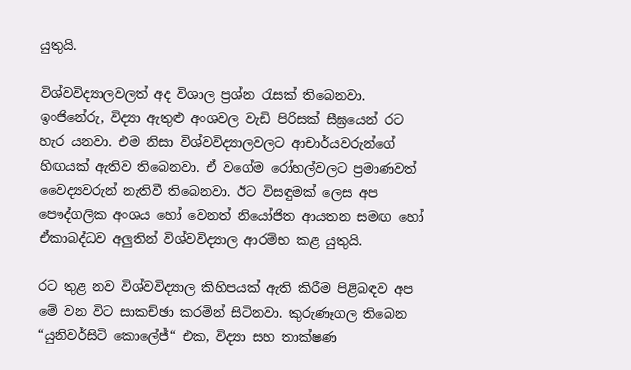යුතුයි.

විශ්වවිද්‍යාලවලත් අද විශාල ප්‍රශ්න රැසක් තිබෙනවා. ඉංජිනේරු, විද්‍යා ඇතුළු අංශවල වැඩි පිරිසක් සීඝ්‍රයෙන් රට හැර යනවා. එම නිසා විශ්වවිද්‍යාලවලට ආචාර්යවරුන්ගේ හිඟයක් ඇතිව තිබෙනවා. ඒ වගේම රෝහල්වලට ප්‍රමාණවත් වෛද්‍යවරුන් නැතිවී තිබෙනවා. ඊට විසඳුමක් ලෙස අප පෞද්ගලික අංශය හෝ වෙනත් නියෝජිත ආයතන සමඟ හෝ ඒකාබද්ධව අලුතින් විශ්වවිද්‍යාල ආරම්භ කළ යුතුයි.

රට තුළ නව විශ්වවිද්‍යාල කිහිපයක් ඇති කිරීම පිළිබඳව අප මේ වන විට සාකච්ඡා කරමින් සිටිනවා. කුරුණෑගල තිබෙන “යුනිවර්සිටි කොලේජ්“ එක, විද්‍යා සහ තාක්ෂණ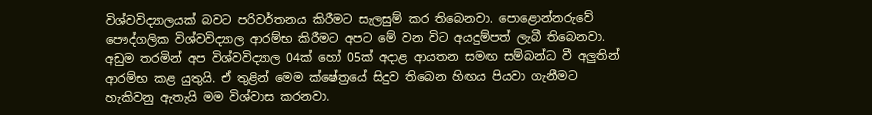විශ්වවිද්‍යාලයක් බවට පරිවර්තනය කිරීමට සැලසුම් කර තිබෙනවා. පොළොන්නරුවේ පෞද්ගලික විශ්වවිද්‍යාල ආරම්භ කිරීමට අපට මේ වන විට අයදුම්පත් ලැබී තිබෙනවා. අඩුම තරමින් අප විශ්වවිද්‍යාල 04ක් හෝ 05ක් අදාළ ආයතන සමඟ සම්බන්ධ වී අලුතින් ආරම්භ කළ යුතුයි. ඒ තුළින් මෙම ක්ෂේත්‍රයේ සිදුව තිබෙන හිඟය පියවා ගැනීමට හැකිවනු ඇතැයි මම විශ්වාස කරනවා.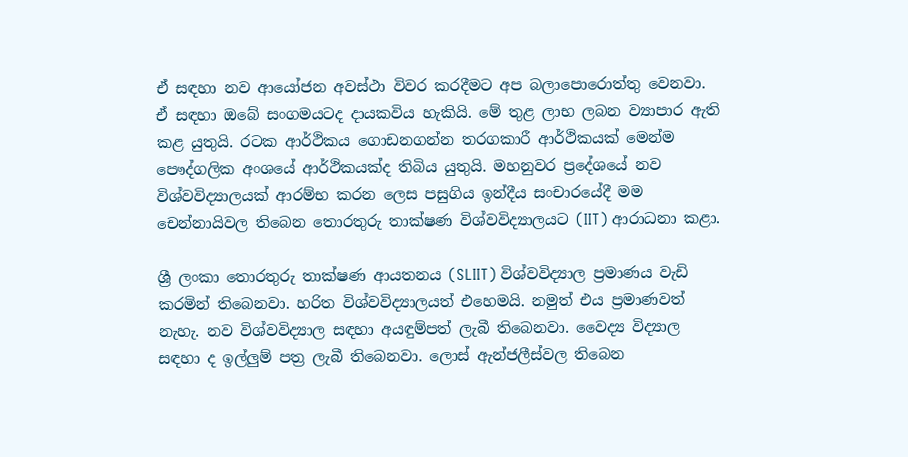ඒ සඳහා නව ආයෝජන අවස්ථා විවර කරදීමට අප බලාපොරොත්තු වෙනවා. ඒ සඳහා ඔබේ සංගමයටද දායකවිය හැකියි. මේ තුළ ලාභ ලබන ව්‍යාපාර ඇති කළ යුතුයි. රටක ආර්ථිකය ගොඩනගන්න තරගකාරී ආර්ථිකයක් මෙන්ම පෞද්ගලික අංශයේ ආර්ථිකයක්ද තිබිය යුතුයි. මහනුවර ප්‍රදේශයේ නව විශ්වවිද්‍යාලයක් ආරම්භ කරන ලෙස පසුගිය ඉන්දීය සංචාරයේදී මම චෙන්නායිවල තිබෙන තොරතුරු තාක්ෂණ විශ්වවිද්‍යාලයට (IIT) ආරාධනා කළා.

ශ්‍රී ලංකා තොරතුරු තාක්ෂණ ආයතනය (SLIIT) විශ්වවිද්‍යාල ප්‍රමාණය වැඩි කරමින් තිබෙනවා. හරිත විශ්වවිද්‍යාලයත් එහෙමයි. නමුත් එය ප්‍රමාණවත් නැහැ. නව විශ්වවිද්‍යාල සඳහා අයඳුම්පත් ලැබී තිබෙනවා. වෛද්‍ය විද්‍යාල සඳහා ද ඉල්ලුම් පත්‍ර ලැබී තිබෙනවා. ලොස් ඇන්ජලීස්වල තිබෙන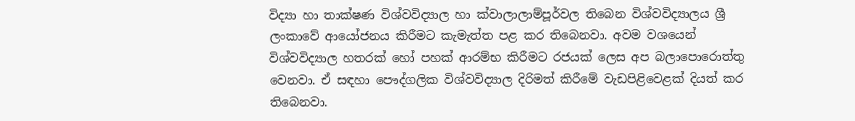විද්‍යා හා තාක්ෂණ විශ්වවිද්‍යාල හා ක්වාලාලාම්පූර්වල තිබෙන විශ්වවිද්‍යාලය ශ්‍රී ලංකාවේ ආයෝජනය කිරීමට කැමැත්ත පළ කර තිබෙනවා. අවම වශයෙන් විශ්වවිද්‍යාල හතරක් හෝ පහක් ආරම්භ කිරීමට රජයක් ලෙස අප බලාපොරොත්තු වෙනවා. ඒ සඳහා පෞද්ගලික විශ්වවිද්‍යාල දිරිමත් කිරීමේ වැඩපිළිවෙළක් දියත් කර තිබෙනවා.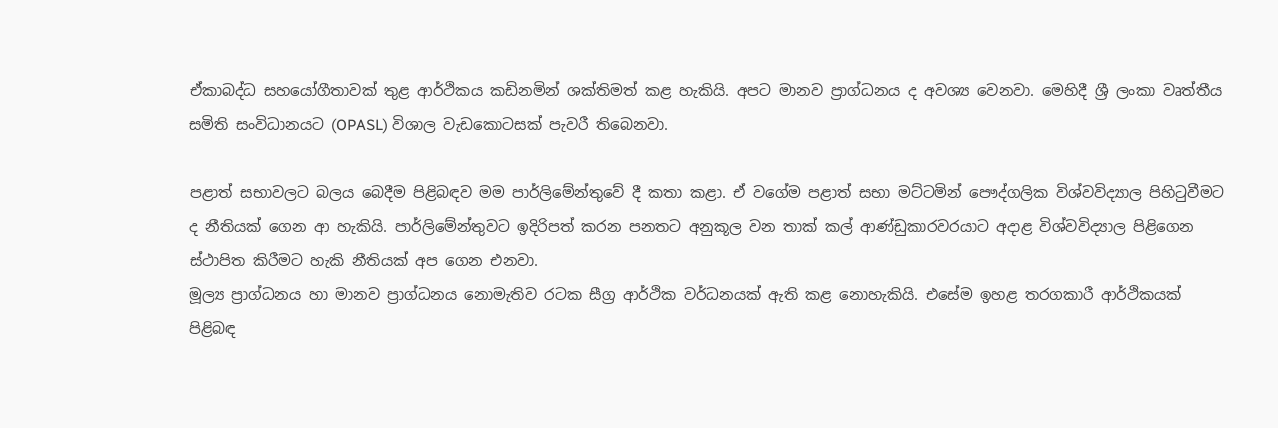ඒකාබද්ධ සහයෝගීතාවක් තුළ ආර්ථිකය කඩිනමින් ශක්තිමත් කළ හැකියි. අපට මානව ප්‍රාග්ධනය ද අවශ්‍ය වෙනවා. මෙහිදී ශ්‍රී ලංකා වෘත්තීය සමිති සංවිධානයට (OPASL) විශාල වැඩකොටසක් පැවරී තිබෙනවා.

පළාත් සභාවලට බලය බෙදීම පිළිබඳව මම පාර්ලිමේන්තුවේ දී කතා කළා. ඒ වගේම පළාත් සභා මට්ටමින් පෞද්ගලික විශ්වවිද්‍යාල පිහිටුවීමට ද නීතියක් ගෙන ආ හැකියි. පාර්ලිමේන්තුවට ඉදිරිපත් කරන පනතට අනුකූල වන තාක් කල් ආණ්ඩුකාරවරයාට අදාළ විශ්වවිද්‍යාල පිළිගෙන ස්ථාපිත කිරීමට හැකි නීතියක් අප ගෙන එනවා.
මූල්‍ය ප්‍රාග්ධනය හා මානව ප්‍රාග්ධනය නොමැතිව රටක සීග්‍ර ආර්ථික වර්ධනයක් ඇති කළ නොහැකියි. එසේම ඉහළ තරගකාරී ආර්ථිකයක් පිළිබඳ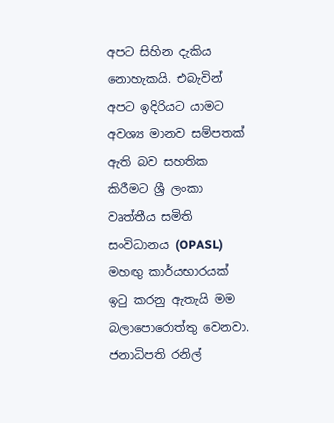අපට සිහින දැකිය නොහැකයි. එබැවින් අපට ඉදිරියට යාමට අවශ්‍ය මානව සම්පතක් ඇති බව සහතික කිරීමට ශ්‍රී ලංකා වෘත්තීය සමිති සංවිධානය (OPASL) මහඟු කාර්යභාරයක් ඉටු කරනු ඇතැයි මම බලාපොරොත්තු වෙනවා.
ජනාධිපති රනිල්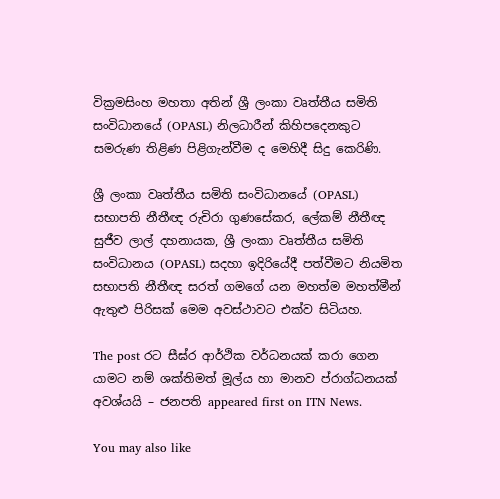වික්‍රමසිංහ මහතා අතින් ශ්‍රී ලංකා වෘත්තීය සමිති සංවිධානයේ (OPASL) නිලධාරීන් කිහිපදෙනකුට සමරුණ තිළිණ පිළිගැන්වීම ද මෙහිදී සිදු කෙරිණි.

ශ්‍රී ලංකා වෘත්තීය සමිති සංවිධානයේ (OPASL) සභාපති නීතීඥ රුචිරා ගුණසේකර, ලේකම් නීතීඥ සුජීව ලාල් දහනායක, ශ්‍රී ලංකා වෘත්තීය සමිති සංවිධානය (OPASL) සදහා ඉදිරියේදී පත්වීමට නියමිත සභාපති නීතීඥ සරත් ගමගේ යන මහත්ම මහත්මීන් ඇතුළු පිරිසක් මෙම අවස්ථාවට එක්ව සිටියහ.

The post රට සීඝ්ර ආර්ථික වර්ධනයක් කරා ගෙන යාමට නම් ශක්තිමත් මූල්ය හා මානව ප්රාග්ධනයක් අවශ්යයි – ජනපති appeared first on ITN News.

You may also like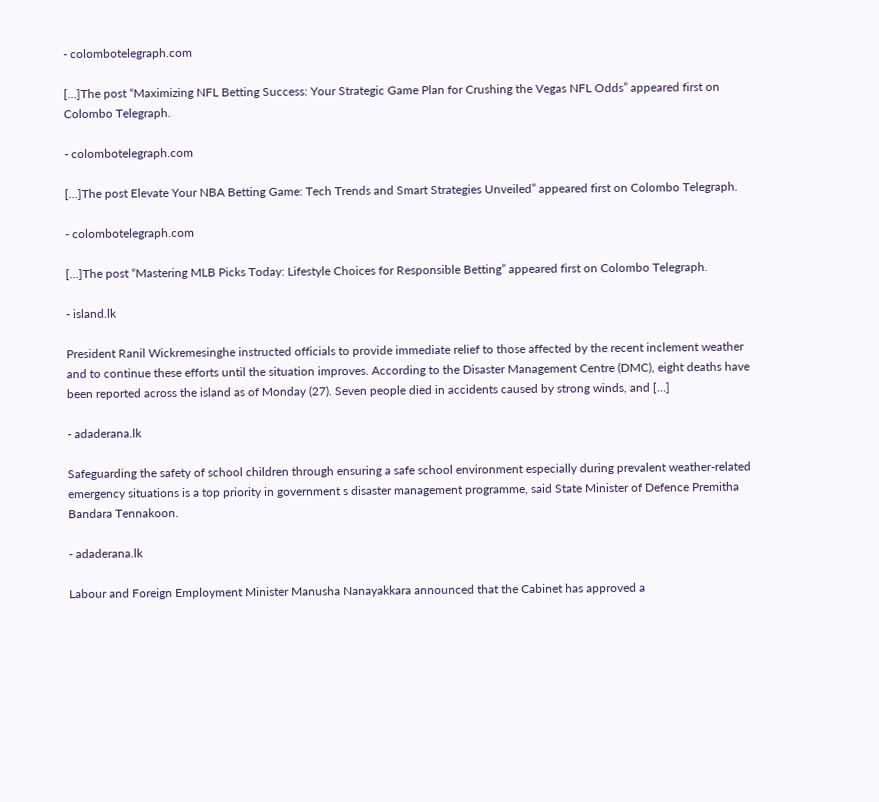- colombotelegraph.com

[…]The post “Maximizing NFL Betting Success: Your Strategic Game Plan for Crushing the Vegas NFL Odds” appeared first on Colombo Telegraph.

- colombotelegraph.com

[…]The post Elevate Your NBA Betting Game: Tech Trends and Smart Strategies Unveiled” appeared first on Colombo Telegraph.

- colombotelegraph.com

[…]The post “Mastering MLB Picks Today: Lifestyle Choices for Responsible Betting” appeared first on Colombo Telegraph.

- island.lk

President Ranil Wickremesinghe instructed officials to provide immediate relief to those affected by the recent inclement weather and to continue these efforts until the situation improves. According to the Disaster Management Centre (DMC), eight deaths have been reported across the island as of Monday (27). Seven people died in accidents caused by strong winds, and […]

- adaderana.lk

Safeguarding the safety of school children through ensuring a safe school environment especially during prevalent weather-related emergency situations is a top priority in government s disaster management programme, said State Minister of Defence Premitha Bandara Tennakoon.

- adaderana.lk

Labour and Foreign Employment Minister Manusha Nanayakkara announced that the Cabinet has approved a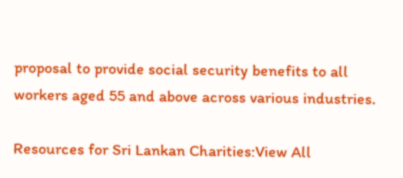proposal to provide social security benefits to all workers aged 55 and above across various industries.

Resources for Sri Lankan Charities:View All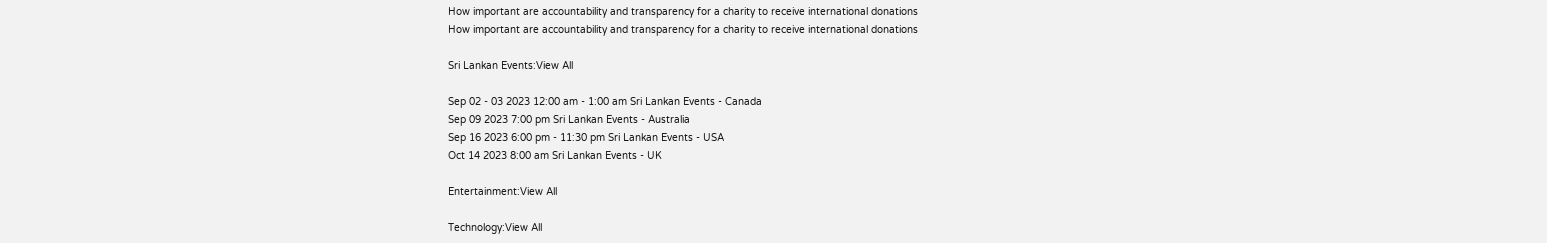How important are accountability and transparency for a charity to receive international donations
How important are accountability and transparency for a charity to receive international donations

Sri Lankan Events:View All

Sep 02 - 03 2023 12:00 am - 1:00 am Sri Lankan Events - Canada
Sep 09 2023 7:00 pm Sri Lankan Events - Australia
Sep 16 2023 6:00 pm - 11:30 pm Sri Lankan Events - USA
Oct 14 2023 8:00 am Sri Lankan Events - UK

Entertainment:View All

Technology:View All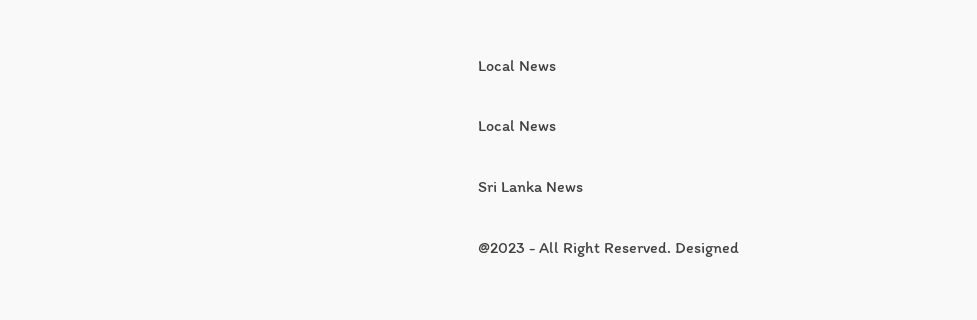Local News

Local News

Sri Lanka News

@2023 - All Right Reserved. Designed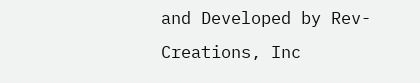and Developed by Rev-Creations, Inc